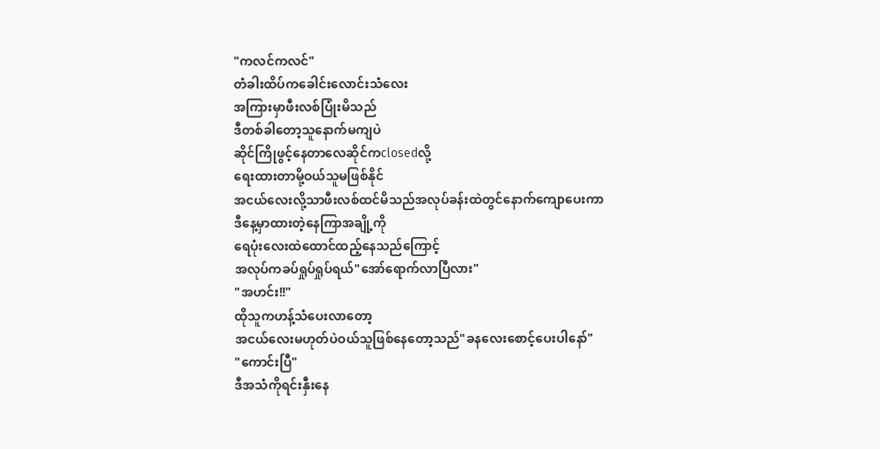"ကလင်ကလင်"
တံခါးထိပ်ကခေါင်းလောင်းသံလေး
အကြားမှာဖီးလစ်ပြုံးမိသည်
ဒီတစ်ခါတော့သူနောက်မကျပဲ
ဆိုင်ကြိုဖွင့်နေတာလေဆိုင်ကclosedလို့
ရေးထားတာမို့ဝယ်သူမဖြစ်နိုင်
အငယ်လေးလို့သာဖီးလစ်ထင်မိသည်အလုပ်ခန်းထဲတွင်နောက်ကျောပေးကာ
ဒီနေ့မှာထားတဲ့နေကြာအချို့ကို
ရေပုံးလေးထဲထောင်ထည့်နေသည်ကြောင့်
အလုပ်ကခပ်ရှုပ်ရှုပ်ရယ်"အော်ရောက်လာပြီလား"
"အဟင်း!!"
ထိုသူကဟန့်သံပေးလာတော့
အငယ်လေးမဟုတ်ပဲဝယ်သူဖြစ်နေတော့သည်"ခနလေးစောင့်ပေးပါနော်"
"ကောင်းပြီ"
ဒီအသံကိုရင်းနှီးနေ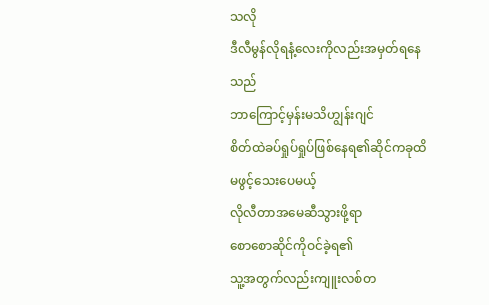သလို
ဒီလီမွန်လိုရနံ့လေးကိုလည်းအမှတ်ရနေသည်
ဘာကြောင့်မှန်းမသိဟျွန်းဂျင်
စိတ်ထဲခပ်ရှုပ်ရှုပ်ဖြစ်နေရ၏ဆိုင်ကခုထိမဖွင့်သေးပေမယ့်
လိုလီတာအမေဆီသွားဖို့ရာ
စောစောဆိုင်ကိုဝင်ခဲ့ရ၏
သူ့အတွက်လည်းကျူးလစ်တ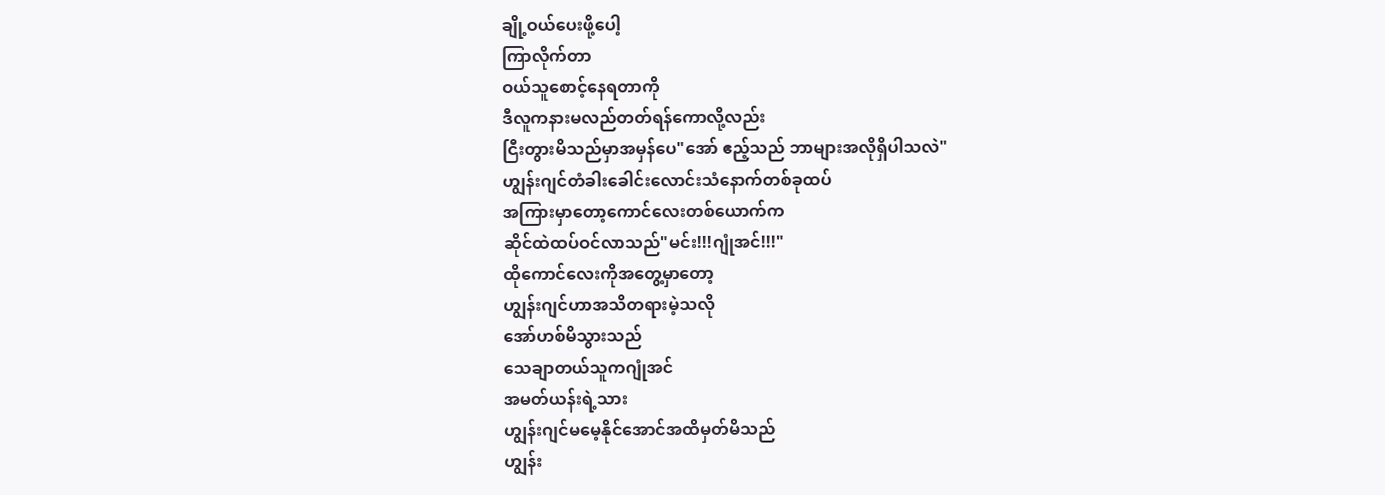ချို့ဝယ်ပေးဖို့ပေါ့
ကြာလိုက်တာ
ဝယ်သူစောင့်နေရတာကို
ဒီလူကနားမလည်တတ်ရန်ကောလို့လည်း
ငြီးတွားမိသည်မှာအမှန်ပေ"အော် ဧည့်သည် ဘာများအလိုရှိပါသလဲ"
ဟျွန်းဂျင်တံခါးခေါင်းလောင်းသံနောက်တစ်ခုထပ်
အကြားမှာတော့ကောင်လေးတစ်ယောက်က
ဆိုင်ထဲထပ်ဝင်လာသည်"မင်း!!!ဂျုံအင်!!!"
ထိုကောင်လေးကိုအတွေ့မှာတော့
ဟျွန်းဂျင်ဟာအသိတရားမဲ့သလို
အော်ဟစ်မိသွားသည်
သေချာတယ်သူကဂျုံအင်
အမတ်ယန်းရဲ့သား
ဟျွန်းဂျင်မမေ့နိုင်အောင်အထိမှတ်မိသည်
ဟျွန်း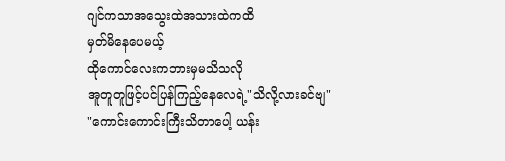ဂျင်ကသာအသွေးထဲအသားထဲကထိ
မှတ်မိနေပေမယ့်
ထိုကောင်လေးကဘားမှမသိသလို
အူတူတူဖြင့်ပင်ပြန်ကြည့်နေလေရဲ့"သိလို့လားခင်ဗျ"
"ကောင်းကောင်းကြီးသိတာပေါ့ ယန်း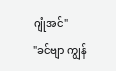ဂျုံအင်"
"ခင်ဗျာ ကျွန်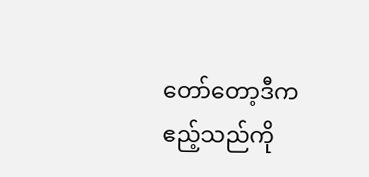တော်တော့ဒီကဧည့်သည်ကို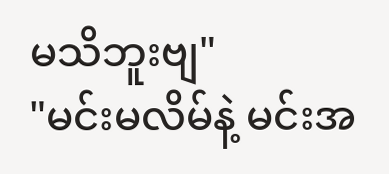မသိဘူးဗျ"
"မင်းမလိမ်နဲ့ မင်းအ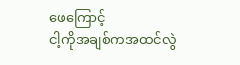ဖေကြောင့်
ငါ့ကိုအချစ်ကအထင်လွဲ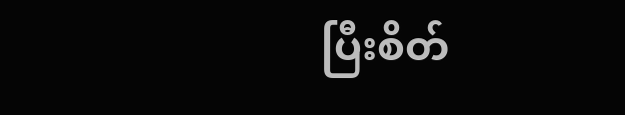ပြီးစိတ်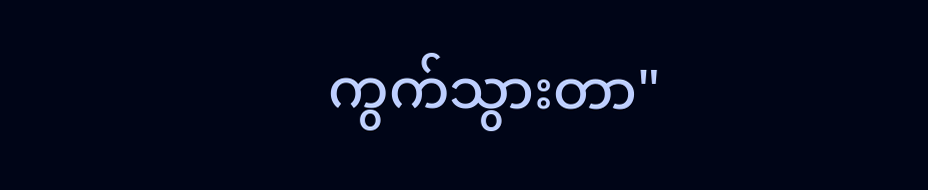ကွက်သွားတာ"